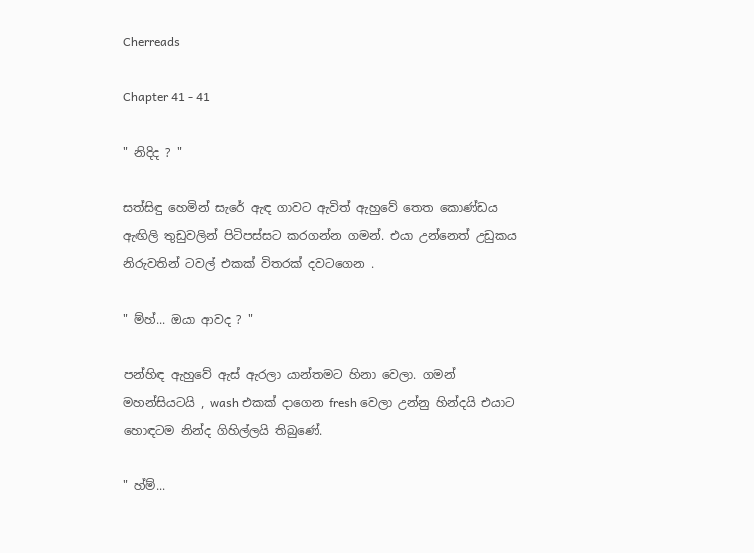Cherreads

Chapter 41 - 41

" නිදිද ? "

සත්සිඳු හෙමින් සැරේ ඇඳ ගාවට ඇවිත් ඇහුවේ තෙත කොණ්ඩය ඇඟිලි තුඩුවලින් පිටිපස්සට කරගන්න ගමන්. එයා උන්නෙත් උඩුකය නිරුවතින් ටවල් එකක් විතරක් දවටගෙන .

" ම්හ්... ඔයා ආවද ? "

පන්හිඳ ඇහුවේ ඇස් ඇරලා යාන්තමට හිනා වෙලා. ගමන් මහන්සියටයි , wash එකක් දාගෙන fresh වෙලා උන්නු හින්දයි එයාට හොඳටම නින්ද ගිහිල්ලයි තිබුණේ.

" හ්ම්...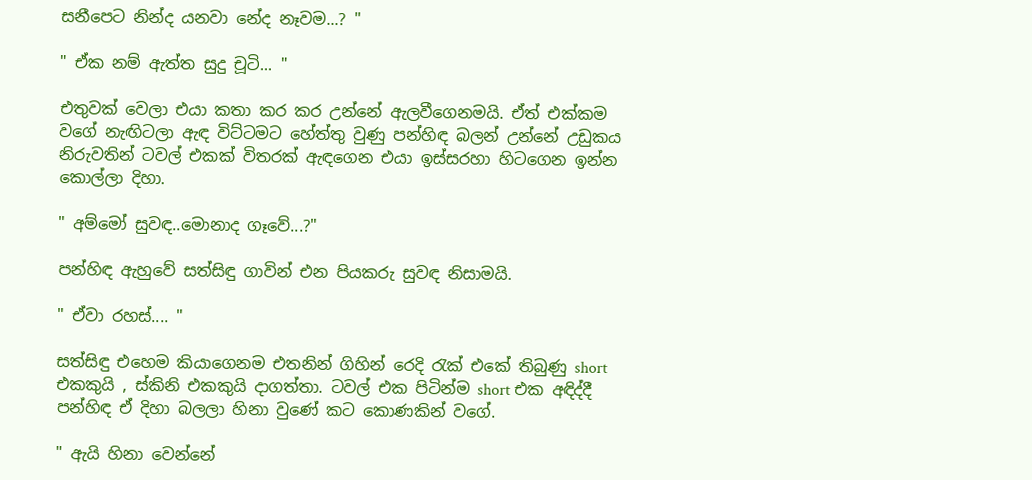සනීපෙට නින්ද යනවා නේද නෑවම...? "

" ඒක නම් ඇත්ත සුදු චූටි... "

එතුවක් වෙලා එයා කතා කර කර උන්නේ ඇලවීගෙනමයි. ඒත් එක්කම වගේ නැඟිටලා ඇඳ විට්ටමට හේත්තු වුණු පන්හිඳ බලන් උන්නේ උඩුකය නිරුවතින් ටවල් එකක් විතරක් ඇඳගෙන එයා ඉස්සරහා හිටගෙන ඉන්න කොල්ලා දිහා.

" අම්මෝ සුවඳ..මොනාද ගෑවේ...?"

පන්හිඳ ඇහුවේ සත්සිඳු ගාවින් එන පියකරු සුවඳ නිසාමයි.

" ඒවා රහස්.... "

සත්සිඳු එහෙම කියාගෙනම එතනින් ගිහින් රෙදි රැක් එකේ තිබුණු short එකකුයි , ස්කිනි එකකුයි දාගත්තා. ටවල් එක පිටින්ම short එක අඳිද්දී පන්හිඳ ඒ දිහා බලලා හිනා වුණේ කට කොණකින් වගේ.

" ඇයි හිනා වෙන්නේ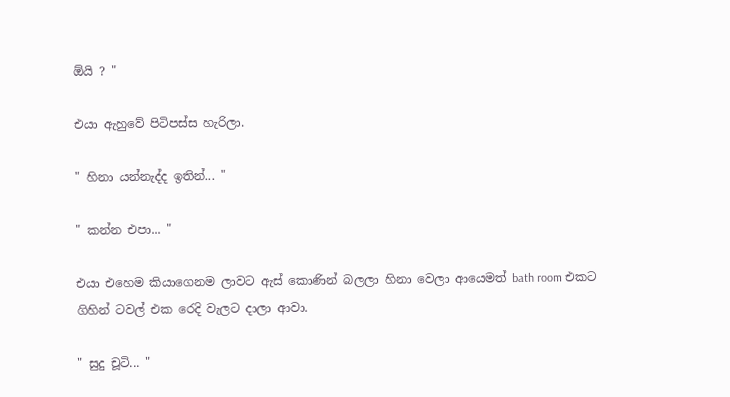ඕයි ? "

එයා ඇහුවේ පිටිපස්ස හැරිලා.

" හිනා යන්නැද්ද ඉතින්... "

" කන්න එපා... "

එයා එහෙම කියාගෙනම ලාවට ඇස් කොණින් බලලා හිනා වෙලා ආයෙමත් bath room එකට ගිහින් ටවල් එක රෙදි වැලට දාලා ආවා.

" සුදු චූටි... "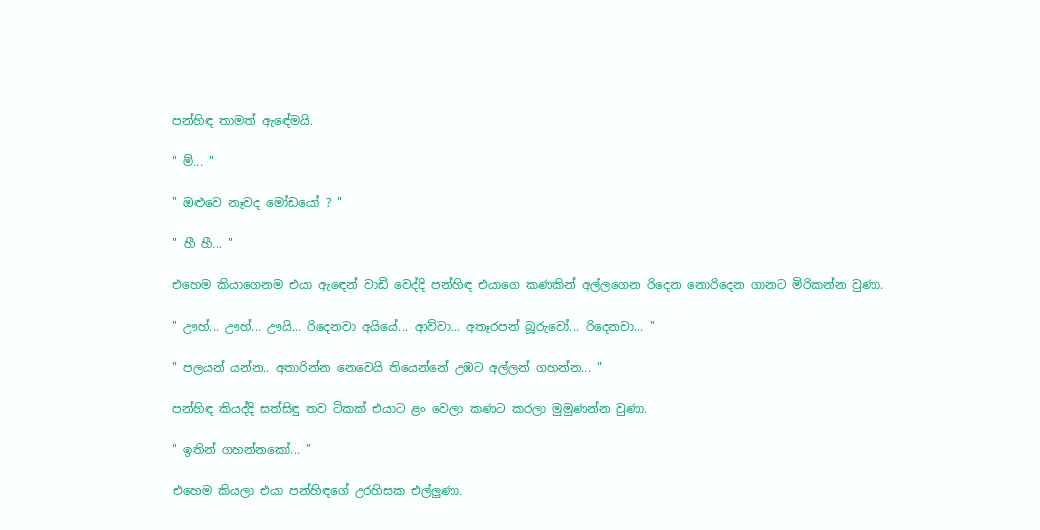පන්හිඳ තාමත් ඇඳේමයි.

" ම්... "

" ඔළුවෙ නෑවද මෝඩයෝ ? "

" හී හී... "

එහෙම කියාගෙනම එයා ඇඳෙන් වාඩි වෙද්දි පන්හිඳ එයාගෙ කණකින් අල්ලගෙන රිදෙන නොරිදෙන ගානට මිරිකන්න වුණා.

" ඌහ්... ඌහ්... ඌයි... රිදෙනවා අයියේ... ආව්වා... අතෑරපන් බූරුවෝ... රිදෙනවා... "

" පලයන් යන්න.. අතාරින්න නෙවෙයි තියෙන්නේ උඹට අල්ලන් ගහන්න... "

පන්හිඳ කියද්දි සත්සිඳු තව ටිකක් එයාට ළං වෙලා කණට කරලා මුමුණන්න වුණා.

" ඉතින් ගහන්නකෝ... "

එහෙම කියලා එයා පන්හිඳගේ උරහිසක එල්ලුණා.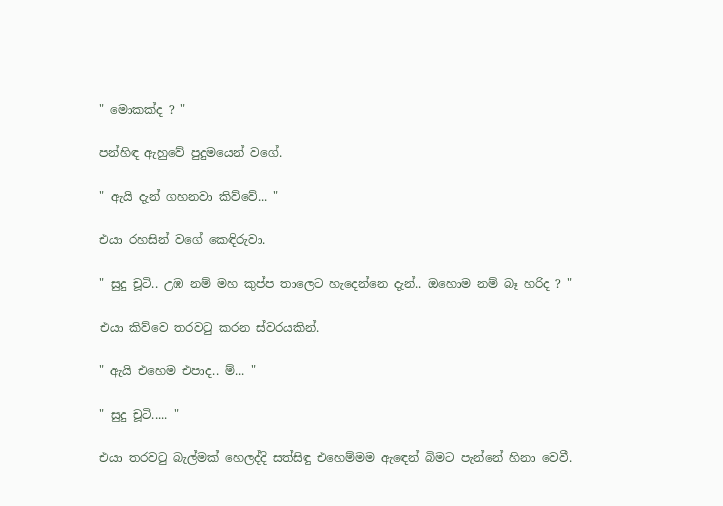" මොකක්ද ? "

පන්හිඳ ඇහුවේ පුදුමයෙන් වගේ.

" ඇයි දැන් ගහනවා කිව්වේ... "

එයා රහසින් වගේ කෙඳිරුවා.

" සුදු චූටි.. උඹ නම් මහ කුප්ප තාලෙට හැදෙන්නෙ දැන්.. ඔහොම නම් බෑ හරිද ? "

එයා කිව්වෙ තරවටු කරන ස්වරයකින්.

" ඇයි එහෙම එපාද.. ම්... "

" සුදු චූටි..... "

එයා තරවටු බැල්මක් හෙලද්දි සත්සිඳු එහෙම්මම ඇඳෙන් බිමට පැන්නේ හිනා වෙවී.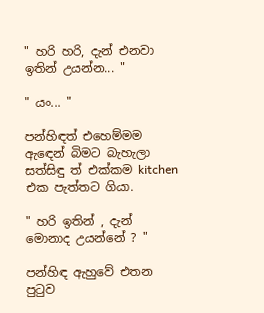" හරි හරි, දැන් එනවා ඉතින් උයන්න... "

" යං... "

පන්හිඳත් එහෙම්මම ඇඳෙන් බිමට බැහැලා සත්සිඳු ත් එක්කම kitchen එක පැත්තට ගියා.

" හරි ඉතින් , දැන් මොනාද උයන්නේ ? "

පන්හිඳ ඇහුවේ එතන පුටුව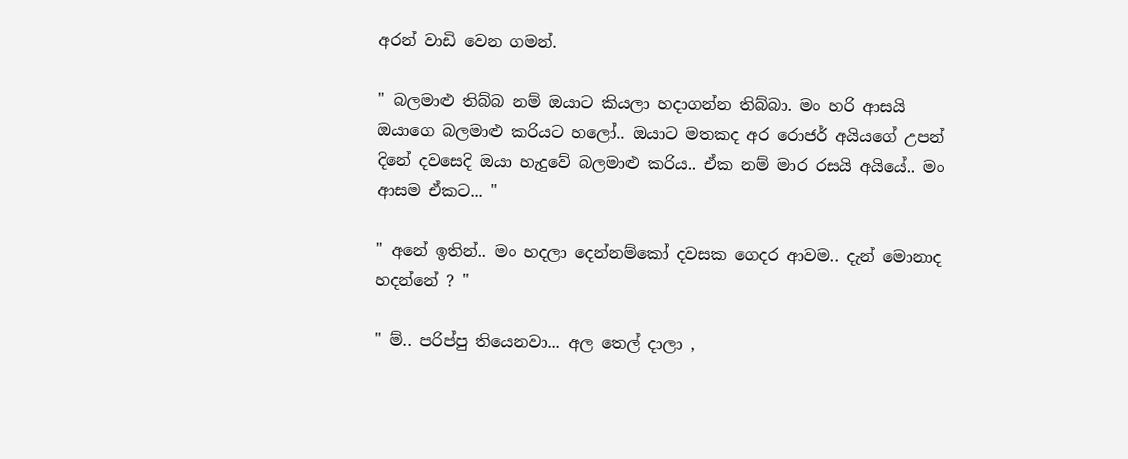අරන් වාඩි වෙන ගමන්.

" බලමාළු තිබ්බ නම් ඔයාට කියලා හදාගන්න තිබ්බා. මං හරි ආසයි ඔයාගෙ බලමාළු කරියට හලෝ.. ඔයාට මතකද අර රොජර් අයියගේ උපන් දිනේ දවසෙදි ඔයා හැදුවේ බලමාළු කරිය.. ඒක නම් මාර රසයි අයියේ.. මං ආසම ඒකට... "

" අනේ ඉතින්.. මං හදලා දෙන්නම්කෝ දවසක ගෙදර ආවම.. දැන් මොනාද හදන්නේ ? "

" ම්.. පරිප්පු තියෙනවා... අල තෙල් දාලා ,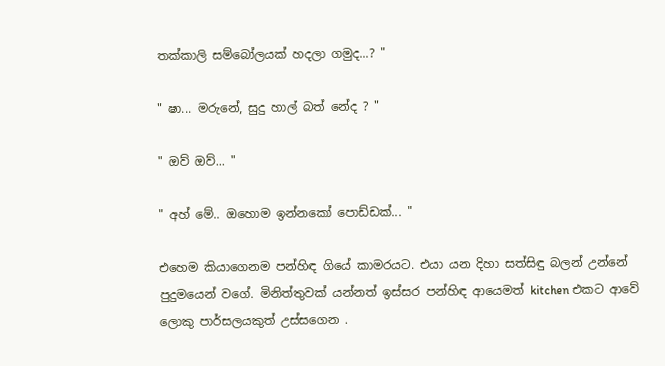තක්කාලි සම්බෝලයක් හදලා ගමුද...? "

" ෂා... මරුනේ, සුදු හාල් බත් නේද ? "

" ඔව් ඔව්... "

" අහ් මේ.. ඔහොම ඉන්නකෝ පොඩ්ඩක්... "

එහෙම කියාගෙනම පන්හිඳ ගියේ කාමරයට. එයා යන දිහා සත්සිඳු බලන් උන්නේ පුදුමයෙන් වගේ. මිනිත්තුවක් යන්නත් ඉස්සර පන්හිඳ ආයෙමත් kitchen එකට ආවේ ලොකු පාර්සලයකුත් උස්සගෙන .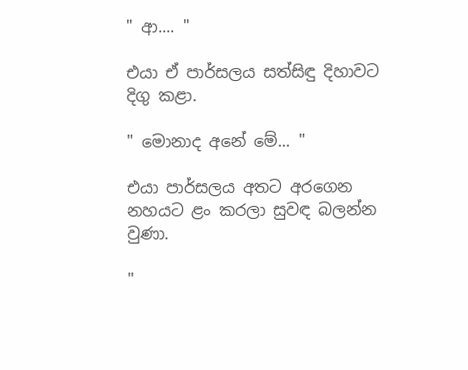" ආ.... "

එයා ඒ පාර්සලය සත්සිඳු දිහාවට දිගු කළා.

" මොනාද අනේ මේ... "

එයා පාර්සලය අතට අරගෙන නහයට ළං කරලා සුවඳ බලන්න වුණා.

"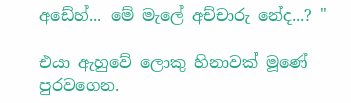අඩේහ්... මේ මැලේ අච්චාරු නේද...? "

එයා ඇහුවේ ලොකු හිනාවක් මූණේ පුරවගෙන.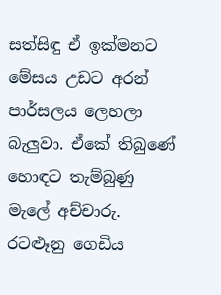සත්සිඳු ඒ ඉක්මනට මේසය උඩට අරන් පාර්සලය ලෙහලා බැලුවා. ඒකේ තිබුණේ හොඳට තැම්බුණු මැලේ අච්චාරු. රටළූනු ගෙඩිය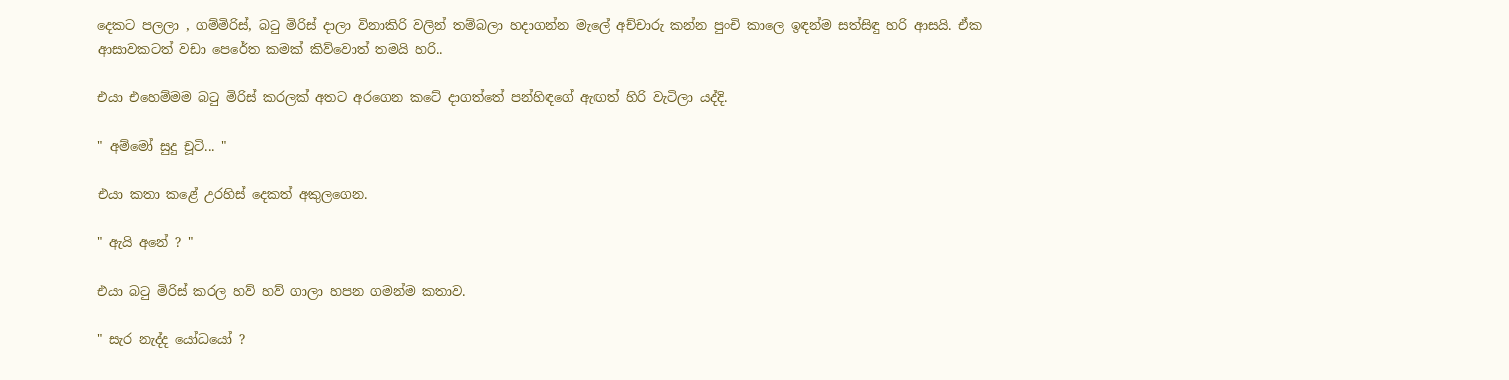දෙකට පලලා , ගම්මිරිස්, බටු මිරිස් දාලා විනාකිරි වලින් තම්බලා හදාගන්න මැලේ අච්චාරු කන්න පුංචි කාලෙ ඉඳන්ම සත්සිඳු හරි ආසයි. ඒක ආසාවකටත් වඩා පෙරේත කමක් කිව්වොත් තමයි හරි..

එයා එහෙම්මම බටු මිරිස් කරලක් අතට අරගෙන කටේ දාගත්තේ පන්හිඳගේ ඇඟත් හිරි වැටිලා යද්දි.

" අම්මෝ සුදු චූටි... "

එයා කතා කළේ උරහිස් දෙකත් අකුලගෙන.

" ඇයි අනේ ? "

එයා බටු මිරිස් කරල හව් හව් ගාලා හපන ගමන්ම කතාව.

" සැර නැද්ද යෝධයෝ ?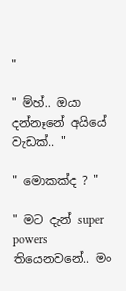"

" ම්හ්.. ඔයා දන්නෑනේ අයියේ වැඩක්.. "

" මොකක්ද ? "

" මට දැන් super powers තියෙනවනේ.. මං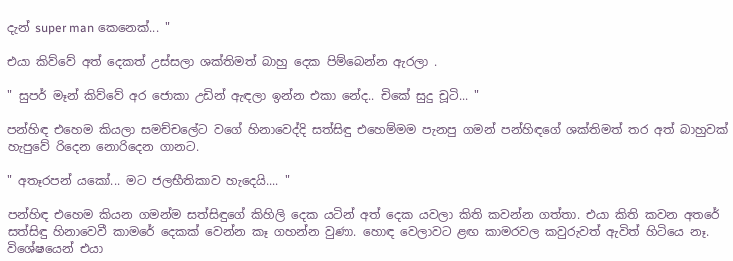දැන් super man කෙනෙක්... "

එයා කිව්වේ අත් දෙකත් උස්සලා ශක්තිමත් බාහු දෙක පිම්බෙන්න ඇරලා .

" සුපර් මෑන් කිව්වේ අර ජොකා උඩින් ඇඳලා ඉන්න එකා නේද.. චිකේ සුදු චූටි... "

පන්හිඳ එහෙම කියලා සමච්චලේට වගේ හිනාවෙද්දි සත්සිඳු එහෙම්මම පැනපු ගමන් පන්හිඳගේ ශක්තිමත් තර අත් බාහුවක් හැපුවේ රිදෙන නොරිදෙන ගානට.

" අතෑරපන් යකෝ... මට ජලභීතිකාව හැදෙයි.... "

පන්හිඳ එහෙම කියන ගමන්ම සත්සිඳුගේ කිහිලි දෙක යටින් අත් දෙක යවලා කිති කවන්න ගත්තා. එයා කිති කවන අතරේ සත්සිඳු හිනාවෙවී කාමරේ දෙකක් වෙන්න කෑ ගහන්න වුණා. හොඳ වෙලාවට ළඟ කාමරවල කවුරුවත් ඇවිත් හිටියෙ නෑ. විශේෂයෙන් එයා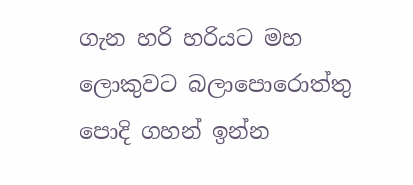ගැන හරි හරියට මහ ලොකුවට බලාපොරොත්තු පොදි ගහන් ඉන්න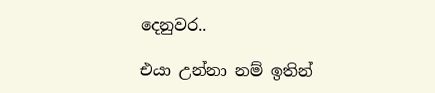දෙනුවර..

එයා උන්නා නම් ඉතින්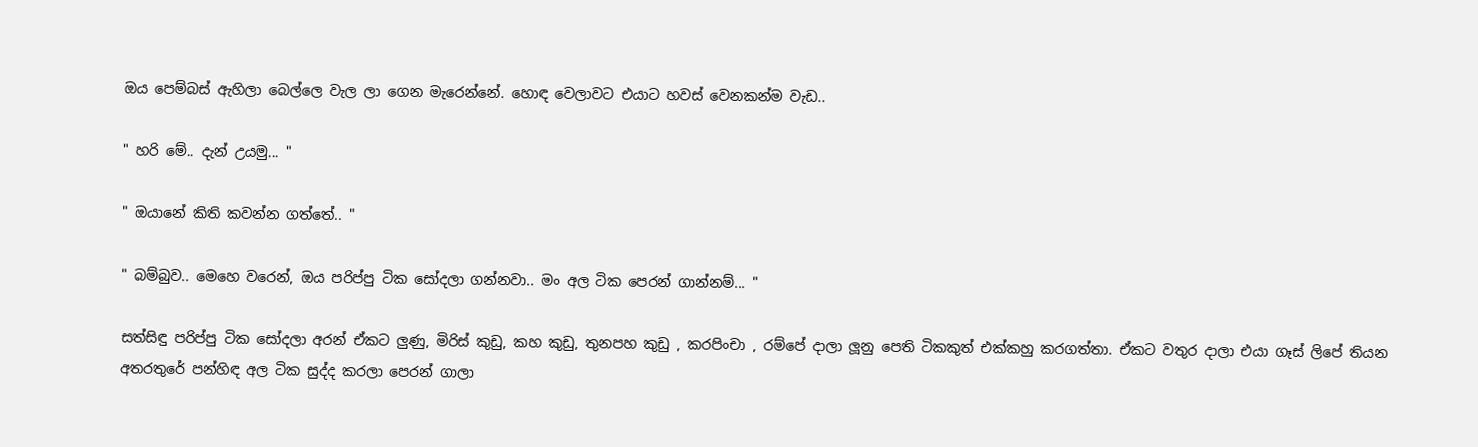ඔය පෙම්බස් ඇහිලා බෙල්ලෙ වැල ලා ගෙන මැරෙන්නේ. හොඳ වෙලාවට එයාට හවස් වෙනකන්ම වැඩ..

" හරි මේ.. දැන් උයමු... "

" ඔයානේ කිති කවන්න ගත්තේ.. "

" බම්බුව.. මෙහෙ වරෙන්, ඔය පරිප්පු ටික සෝදලා ගන්නවා.. මං අල ටික පෙරන් ගාන්නම්... "

සත්සිඳු පරිප්පු ටික සෝදලා අරන් ඒකට ලුණු, මිරිස් කුඩු, කහ කුඩු, තුනපහ කුඩු , කරපිංචා , රම්පේ දාලා ලූනු පෙති ටිකකුත් එක්කහු කරගත්තා. ඒකට වතුර දාලා එයා ගෑස් ලිපේ තියන අතරතුරේ පන්හිඳ අල ටික සුද්ද කරලා පෙරන් ගාලා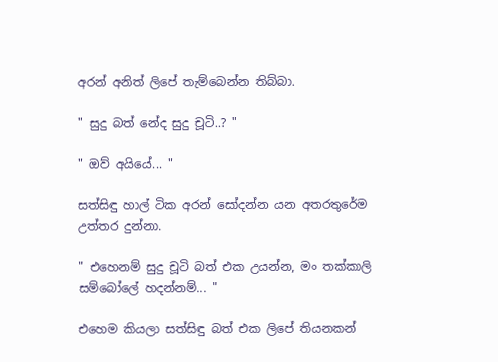අරන් අනිත් ලිපේ තැම්බෙන්න තිබ්බා.

" සුදු බත් නේද සුදු චූටි..? "

" ඔව් අයියේ... "

සත්සිඳු හාල් ටික අරන් සෝදන්න යන අතරතුරේම උත්තර දුන්නා.

" එහෙනම් සුදු චූටි බත් එක උයන්න, මං තක්කාලි සම්බෝලේ හදන්නම්... "

එහෙම කියලා සත්සිඳු බත් එක ලිපේ තියනකන්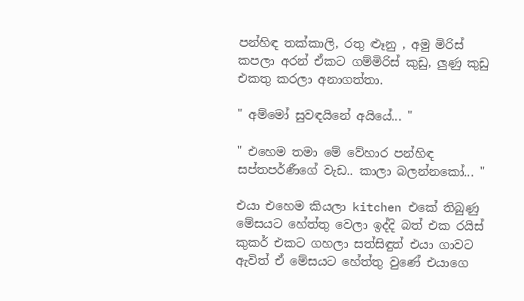පන්හිඳ තක්කාලි, රතු ළූනු , අමු මිරිස් කපලා අරන් ඒකට ගම්මිරිස් කුඩු, ලුණු කුඩු එකතු කරලා අනාගත්තා.

" අම්මෝ සුවඳයිනේ අයියේ... "

" එහෙම තමා මේ වේහාර පන්හිඳ සප්තපර්ණීගේ වැඩ.. කාලා බලන්නකෝ... "

එයා එහෙම කියලා kitchen එකේ තිබුණු මේසයට හේත්තු වෙලා ඉද්දි බත් එක රයිස් කුකර් එකට ගහලා සත්සිඳුත් එයා ගාවට ඇවිත් ඒ මේසයට හේත්තු වුණේ එයාගෙ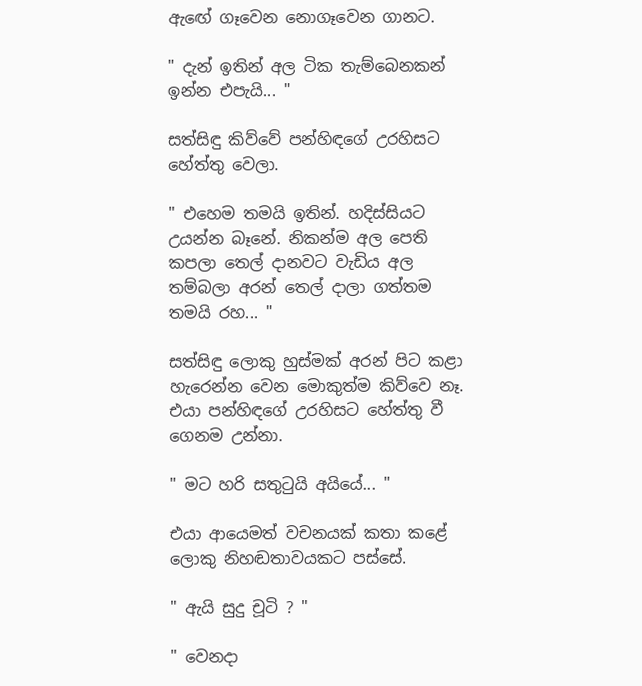ඇඟේ ගෑවෙන නොගෑවෙන ගානට.

" දැන් ඉතින් අල ටික තැම්බෙනකන් ඉන්න එපැයි... "

සත්සිඳු කිව්වේ පන්හිඳගේ උරහිසට හේත්තු වෙලා.

" එහෙම තමයි ඉතින්. හදිස්සියට උයන්න බෑනේ. නිකන්ම අල පෙති කපලා තෙල් දානවට වැඩිය අල තම්බලා අරන් තෙල් දාලා ගත්තම තමයි රහ... "

සත්සිඳු ලොකු හුස්මක් අරන් පිට කළා හැරෙන්න වෙන මොකුත්ම කිව්වෙ නෑ. එයා පන්හිඳගේ උරහිසට හේත්තු වී ගෙනම උන්නා.

" මට හරි සතුටුයි අයියේ... "

එයා ආයෙමත් වචනයක් කතා කළේ ලොකු නිහඬතාවයකට පස්සේ.

" ඇයි සුදු චූටි ? "

" වෙනදා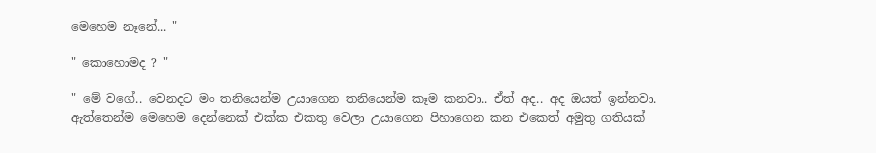මෙහෙම නෑනේ... "

" කොහොමද ? "

" මේ වගේ.. වෙනදට මං තනියෙන්ම උයාගෙන තනියෙන්ම කෑම කනවා.. ඒත් අද.. අද ඔයත් ඉන්නවා. ඇත්තෙන්ම මෙහෙම දෙන්නෙක් එක්ක එකතු වෙලා උයාගෙන පිහාගෙන කන එකෙත් අමුතු ගතියක්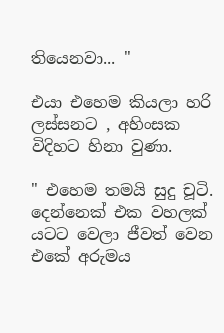තියෙනවා... "

එයා එහෙම කියලා හරි ලස්සනට , අහිංසක විදිහට හිනා වුණා.

" එහෙම තමයි සුදු චූටි. දෙන්නෙක් එක වහලක් යටට වෙලා ජීවත් වෙන එකේ අරුමය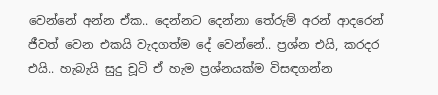වෙන්නේ අන්න ඒක.. දෙන්නට දෙන්නා තේරුම් අරන් ආදරෙන් ජීවත් වෙන එකයි වැදගත්ම දේ වෙන්නේ.. ප්‍රශ්න එයි, කරදර එයි.. හැබැයි සුදු චූටි ඒ හැම ප්‍රශ්නයක්ම විසඳගන්න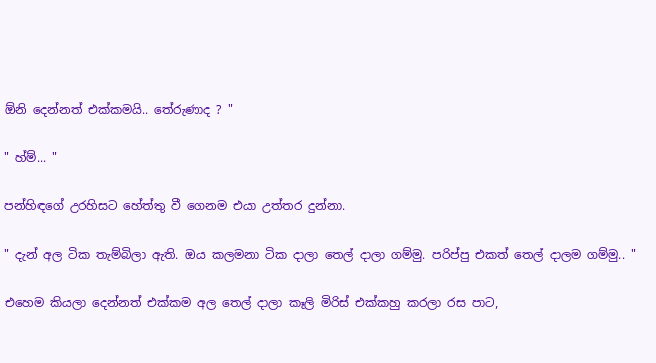ඕනි දෙන්නත් එක්කමයි.. තේරුණාද ? "

" හ්ම්... "

පන්හිඳගේ උරහිසට හේත්තු වී ගෙනම එයා උත්තර දුන්නා.

" දැන් අල ටික තැම්බිලා ඇති. ඔය කලමනා ටික දාලා තෙල් දාලා ගම්මු. පරිප්පු එකත් තෙල් දාලම ගම්මු.. "

එහෙම කියලා දෙන්නත් එක්කම අල තෙල් දාලා කෑලි මිරිස් එක්කහු කරලා රස පාට,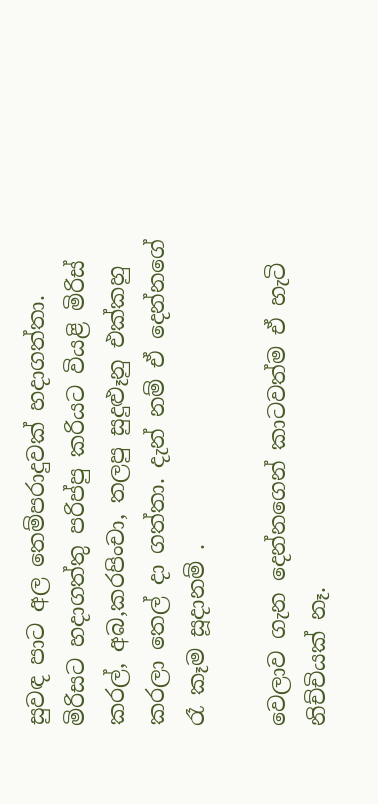සුවඳ පාට අල තෙම්පරාදුවක් හදාගත්තා. මිරිසට හදාගත්තු පරිප්පු කරියට වියළි මිරිස් කරල්, අබ,කරපිංචා, තලපු සුදුළූනු එක්කහු කරලා තෙල් දා ගත්තා. දැන් නම් ඒ දෙන්නගේ රෑ කෑම සූදානම් .

වෙලාව ගැන දෙන්නගෙන් කාටවත්ම ඒ හැටි නිච්චියක් නෑ.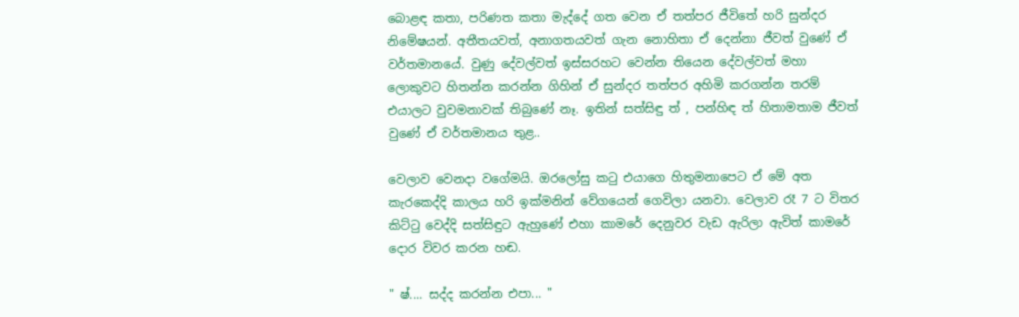බොළඳ කතා, පරිණත කතා මැද්දේ ගත වෙන ඒ තත්පර ජීවිතේ හරි සුන්දර නිමේෂයන්. අතීතයවත්, අනාගතයවත් ගැන නොහිතා ඒ දෙන්නා ජීවත් වුණේ ඒ වර්තමානයේ. වුණු දේවල්වත් ඉස්සරහට වෙන්න තියෙන දේවල්වත් මහා ලොකුවට හිතන්න කරන්න ගිහින් ඒ සුන්දර තත්පර අහිමි කරගන්න තරම් එයාලට වුවමනාවක් තිබුණේ නෑ. ඉතින් සත්සිඳු ත් , පන්හිඳ ත් හිතාමතාම ජීවත් වුණේ ඒ වර්තමානය තුළ..

වෙලාව වෙනදා වගේමයි. ඔරලෝසු කටු එයාගෙ හිතුමනාපෙට ඒ මේ අත කැරකෙද්දි කාලය හරි ඉක්මනින් වේගයෙන් ගෙවිලා යනවා. වෙලාව රෑ 7 ට විතර කිට්ටු වෙද්දි සත්සිඳුට ඇහුණේ එහා කාමරේ දෙනුවර වැඩ ඇරිලා ඇවිත් කාමරේ දොර විවර කරන හඬ.

" ෂ්.... සද්ද කරන්න එපා... "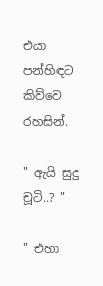එයා පන්හිඳට කිව්වෙ රහසින්.

" ඇයි සුදු චූටි..? "

" එහා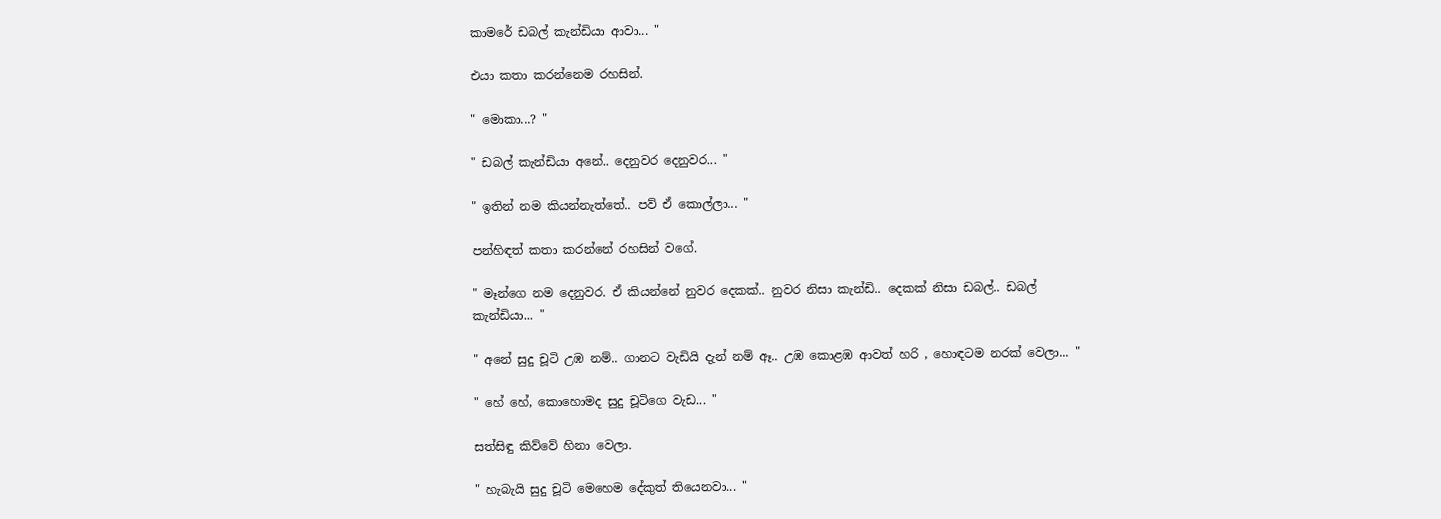කාමරේ ඩබල් කැන්ඩියා ආවා... "

එයා කතා කරන්නෙම රහසින්.

" මොකා...? "

" ඩබල් කැන්ඩියා අනේ.. දෙනුවර දෙනුවර... "

" ඉතින් නම කියන්නැත්තේ.. පව් ඒ කොල්ලා... "

පන්හිඳත් කතා කරන්නේ රහසින් වගේ.

" මෑන්ගෙ නම දෙනුවර. ඒ කියන්නේ නුවර දෙකක්.. නුවර නිසා කැන්ඩි.. දෙකක් නිසා ඩබල්.. ඩබල් කැන්ඩියා... "

" අනේ සුදු චූටි උඹ නම්.. ගානට වැඩියි දැන් නම් ඈ.. උඹ කොළඹ ආවත් හරි , හොඳටම නරක් වෙලා... "

" හේ හේ, කොහොමද සුදු චූටිගෙ වැඩ... "

සත්සිඳු කිව්වේ හිනා වෙලා.

" හැබැයි සුදු චූටි මෙහෙම දේකුත් තියෙනවා... "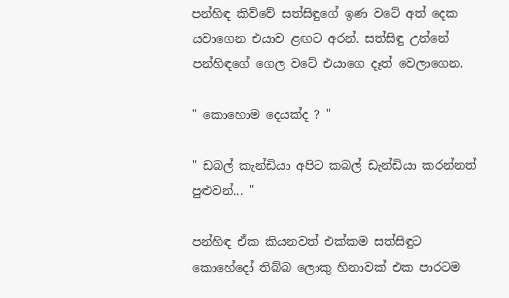පන්හිඳ කිව්වේ සත්සිඳුගේ ඉණ වටේ අත් දෙක යවාගෙන එයාව ළඟට අරන්. සත්සිඳු උන්නේ පන්හිඳගේ ගෙල වටේ එයාගෙ දෑත් වෙලාගෙන.

" කොහොම දෙයක්ද ? "

" ඩබල් කැන්ඩියා අපිට කබල් ඩැන්ඩියා කරන්නත් පුළුවන්... "

පන්හිඳ ඒක කියනවත් එක්කම සත්සිඳුට කොහේදෝ තිබ්බ ලොකු හිනාවක් එක පාරටම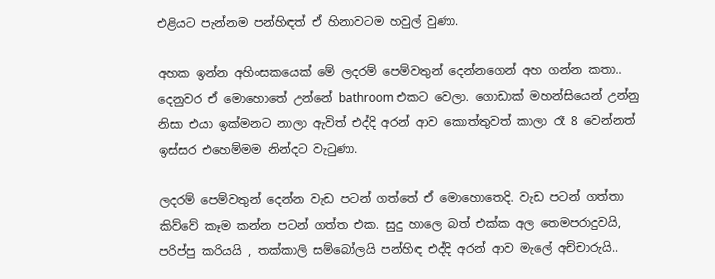එළියට පැන්නම පන්හිඳත් ඒ හිනාවටම හවුල් වුණා.

අහක ඉන්න අහිංසකයෙක් මේ ලදරම් පෙම්වතුන් දෙන්නගෙන් අහ ගන්න කතා.. දෙනුවර ඒ මොහොතේ උන්නේ bathroom එකට වෙලා. ගොඩාක් මහන්සියෙන් උන්නු නිසා එයා ඉක්මනට නාලා ඇවිත් එද්දි අරන් ආව කොත්තුවත් කාලා රෑ 8 වෙන්නත් ඉස්සර එහෙම්මම නින්දට වැටුණා.

ලදරම් පෙම්වතුන් දෙන්න වැඩ පටන් ගත්තේ ඒ මොහොතෙදි. වැඩ පටන් ගත්තා කිව්වේ කෑම කන්න පටන් ගත්ත එක. සුදු හාලෙ බත් එක්ක අල තෙමපරාදුවයි, පරිප්පු කරියයි , තක්කාලි සම්බෝලයි පන්හිඳ එද්දි අරන් ආව මැලේ අච්චාරුයි..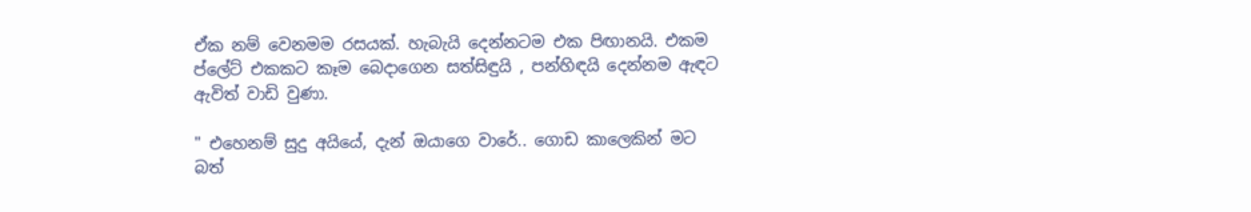ඒක නම් වෙනමම රසයක්. හැබැයි දෙන්නටම එක පිඟානයි. එකම ප්ලේට් එකකට කෑම බෙදාගෙන සත්සිඳුයි , පන්හිඳයි දෙන්නම ඇඳට ඇවිත් වාඩි වුණා.

" එහෙනම් සුදු අයියේ, දැන් ඔයාගෙ වාරේ.. ගොඩ කාලෙකින් මට බත්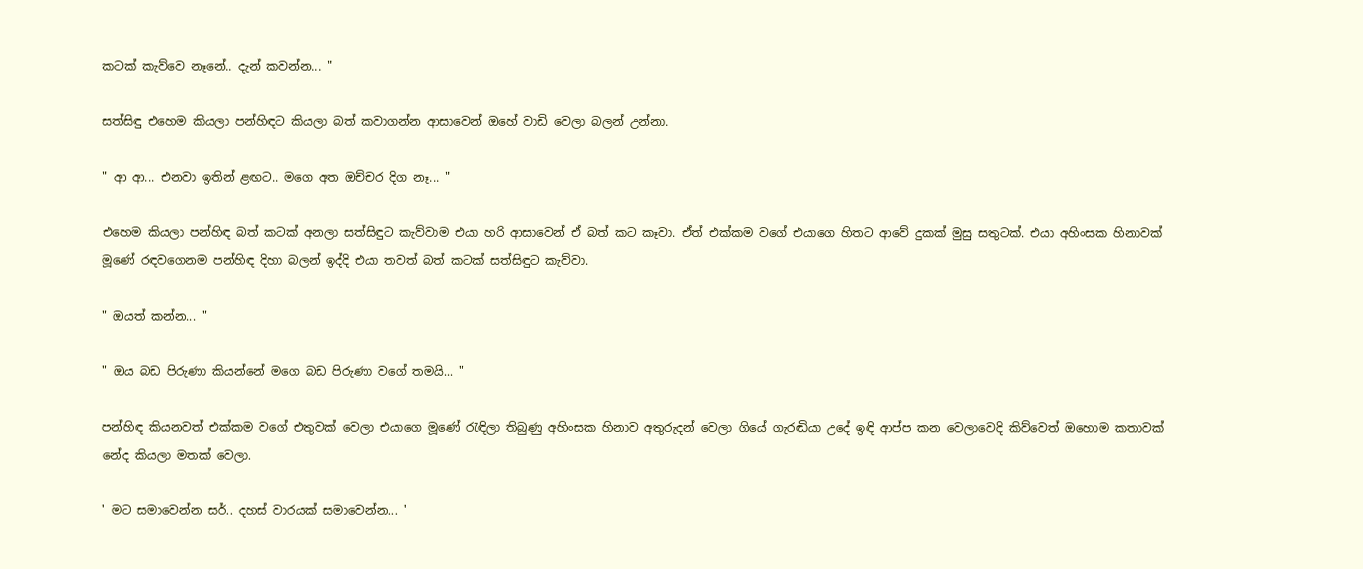කටක් කැව්වෙ නෑනේ.. දැන් කවන්න... "

සත්සිඳු එහෙම කියලා පන්හිඳට කියලා බත් කවාගන්න ආසාවෙන් ඔහේ වාඩි වෙලා බලන් උන්නා.

" ආ ආ... එනවා ඉතින් ළඟට.. මගෙ අත ඔච්චර දිග නෑ... "

එහෙම කියලා පන්හිඳ බත් කටක් අනලා සත්සිඳුට කැව්වාම එයා හරි ආසාවෙන් ඒ බත් කට කෑවා. ඒත් එක්කම වගේ එයාගෙ හිතට ආවේ දුකක් මුසු සතුටක්. එයා අහිංසක හිනාවක් මූණේ රඳවගෙනම පන්හිඳ දිහා බලන් ඉද්දි එයා තවත් බත් කටක් සත්සිඳුට කැව්වා.

" ඔයත් කන්න... "

" ඔය බඩ පිරුණා කියන්නේ මගෙ බඩ පිරුණා වගේ තමයි... "

පන්හිඳ කියනවත් එක්කම වගේ එතුවක් වෙලා එයාගෙ මූණේ රැඳිලා තිබුණු අහිංසක හිනාව අතුරුදන් වෙලා ගියේ ගැරඬියා උදේ ඉඳි ආප්ප කන වෙලාවෙදි කිව්වෙත් ඔහොම කතාවක් නේද කියලා මතක් වෙලා.

' මට සමාවෙන්න සර්.. දහස් වාරයක් සමාවෙන්න... '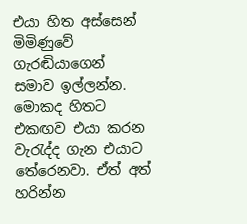එයා හිත අස්සෙන් මිමිණුවේ ගැරඬියාගෙන් සමාව ඉල්ලන්න. මොකද හිතට එකඟව එයා කරන වැරැද්ද ගැන එයාට තේරෙනවා. ඒත් අත් හරින්න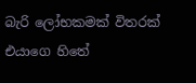බැරි ලෝභකමක් විතරක් එයාගෙ හිතේ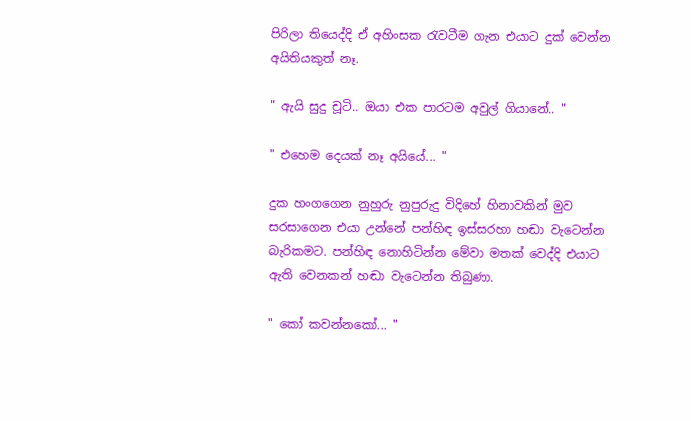පිරිලා තියෙද්දි ඒ අහිංසක රැවටීම ගැන එයාට දුක් වෙන්න අයිතියකුත් නෑ.

" ඇයි සුදු චූටි.. ඔයා එක පාරටම අවුල් ගියානේ.. "

" එහෙම දෙයක් නෑ අයියේ... "

දුක හංගගෙන නුහුරු නුපුරුදු විදිහේ හිනාවකින් මුව සරසාගෙන එයා උන්නේ පන්හිඳ ඉස්සරහා හඬා වැටෙන්න බැරිකමට. පන්හිඳ නොහිටින්න මේවා මතක් වෙද්දි එයාට ඇති වෙනකන් හඬා වැටෙන්න තිබුණා.

" කෝ කවන්නකෝ... "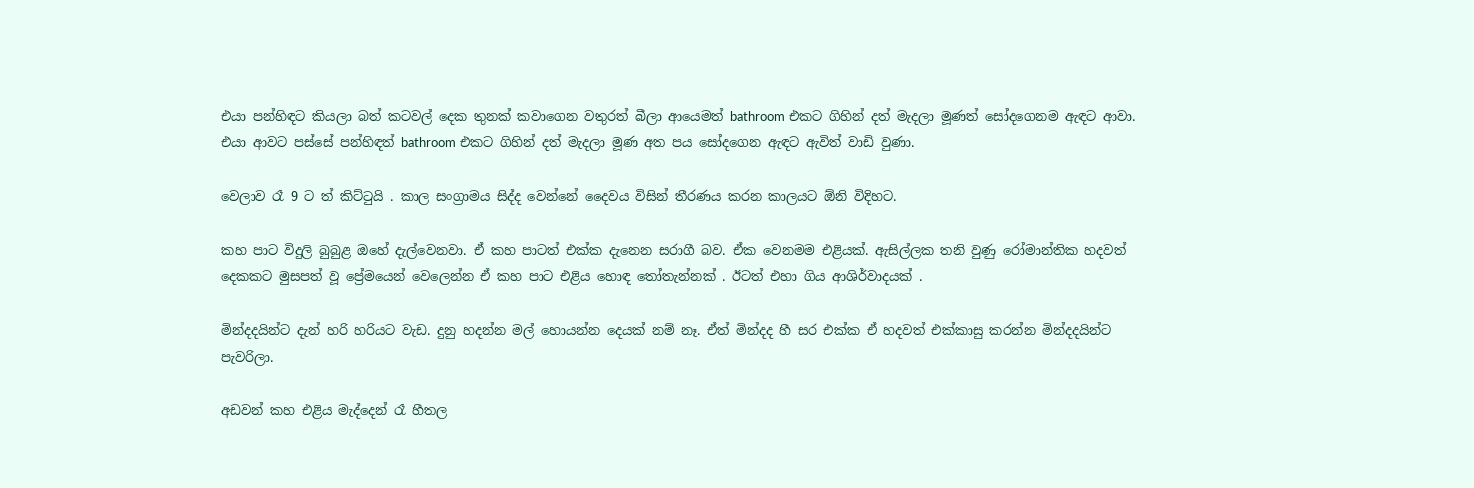එයා පන්හිඳට කියලා බත් කටවල් දෙක තුනක් කවාගෙන වතුරත් බීලා ආයෙමත් bathroom එකට ගිහින් දත් මැදලා මූණත් සෝදගෙනම ඇඳට ආවා. එයා ආවට පස්සේ පන්හිඳත් bathroom එකට ගිහින් දත් මැදලා මූණ අත පය සෝදගෙන ඇඳට ඇවිත් වාඩි වුණා.

වෙලාව රෑ 9 ට ත් කිට්ටුයි . කාල සංග්‍රාමය සිද්ද වෙන්නේ දෛවය විසින් තීරණය කරන කාලයට ඕනි විදිහට.

කහ පාට විදුලි බුබුළ ඔහේ දැල්වෙනවා. ඒ කහ පාටත් එක්ක දැනෙන සරාගී බව. ඒක වෙනමම එළියක්. ඇසිල්ලක තනි වුණු රෝමාන්තික හදවත් දෙකකට මුසපත් වූ ප්‍රේමයෙන් වෙලෙන්න ඒ කහ පාට එළිය හොඳ තෝතැන්නක් . ඊටත් එහා ගිය ආශිර්වාදයක් .

මින්දදයින්ට දැන් හරි හරියට වැඩ. දුනු හදන්න මල් හොයන්න දෙයක් නම් නෑ. ඒත් මින්දද හී සර එක්ක ඒ හදවත් එක්කාසු කරන්න මින්දදයින්ට පැවරිලා.

අඩවන් කහ එළිය මැද්දෙන් රෑ හීතල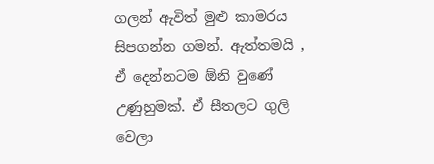ගලන් ඇවිත් මුළු කාමරය සිපගන්න ගමන්. ඇත්තමයි , ඒ දෙන්නටම ඕනි වුණේ උණුහුමක්. ඒ සීතලට ගුලි වෙලා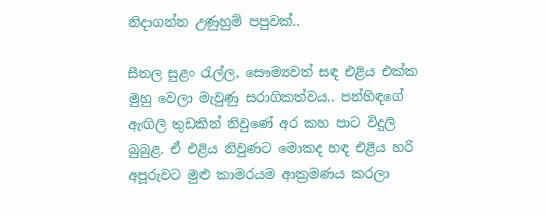නිදාගන්න උණුහුම් පපුවක්..

සීතල සුළං රැල්ල, සෞම්‍යවත් සඳ එළිය එක්ක මුහු වෙලා මැවුණු සරාගිකත්වය.. පන්හිඳගේ ඇඟිලි තුඩකින් නිවුණේ අර කහ පාට විදුලි බුබුළ. ඒ එළිය නිවුණට මොකද හඳ එළිය හරි අපූරුවට මුළු කාමරයම ආක්‍රමණය කරලා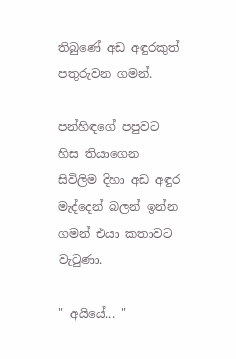තිබුණේ අඩ අඳුරකුත් පතුරුවන ගමන්.

පන්හිඳගේ පපුවට හිස තියාගෙන සිවිලිම දිහා අඩ අඳුර මැද්දෙන් බලන් ඉන්න ගමන් එයා කතාවට වැටුණා.

" අයියේ... "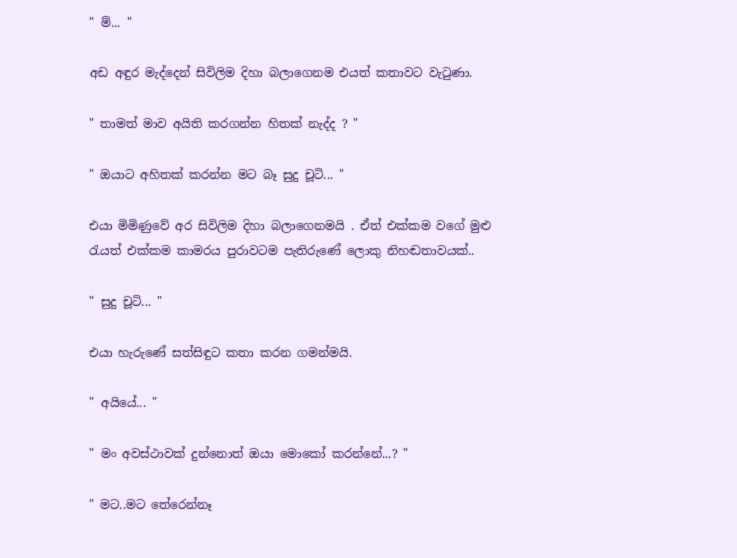" ම්... "

අඩ අඳුර මැද්දෙන් සිවිලිම දිහා බලාගෙනම එයත් කතාවට වැටුණා.

" තාමත් මාව අයිති කරගන්න හිතක් නැද්ද ? "

" ඔයාට අහිතක් කරන්න මට බෑ සුදු චූටි... "

එයා මිමිණුවේ අර සිවිලිම දිහා බලාගෙනමයි . ඒත් එක්කම වගේ මුළු රැයත් එක්කම කාමරය පුරාවටම පැතිරුණේ ලොකු නිහඬතාවයක්..

" සුදු චූටි... "

එයා හැරුණේ සත්සිඳුට කතා කරන ගමන්මයි.

" අයියේ... "

" මං අවස්ථාවක් දුන්නොත් ඔයා මොකෝ කරන්නේ...? "

" මට..මට තේරෙන්නෑ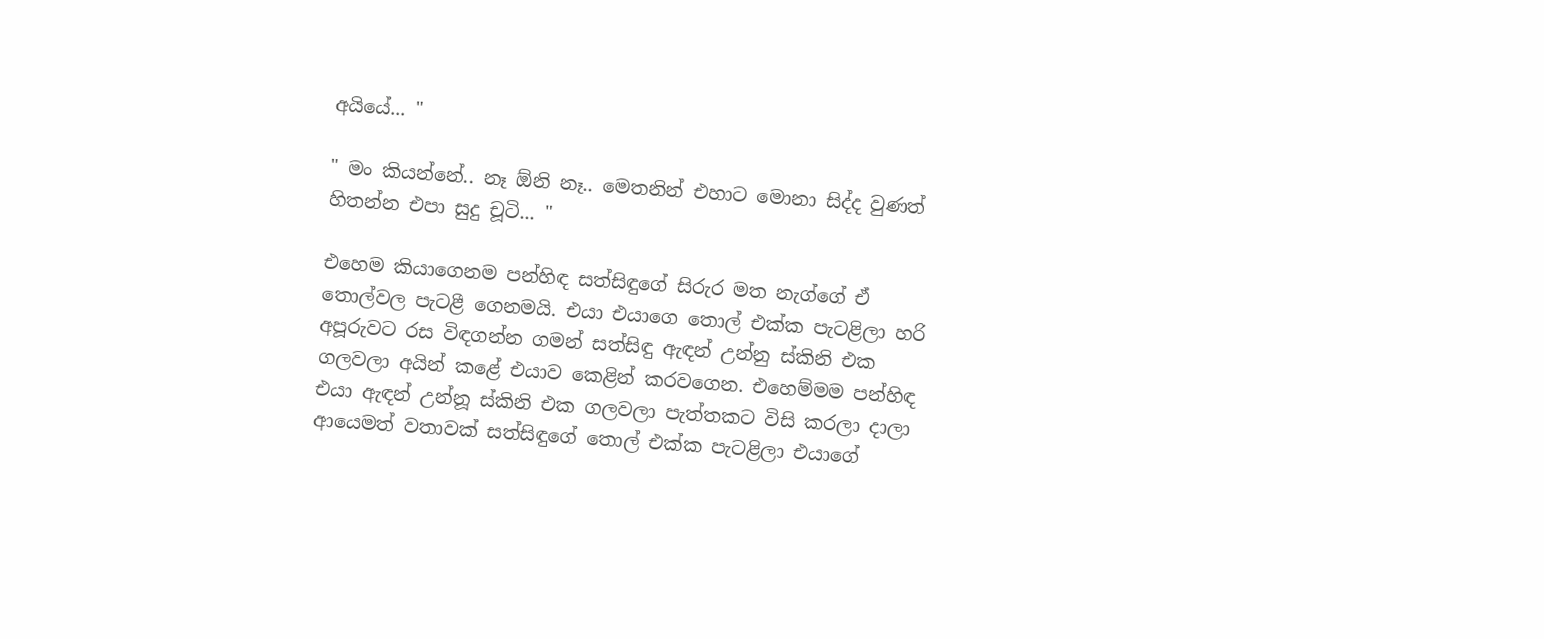අයියේ... "

" මං කියන්නේ.. නෑ ඕනි නෑ.. මෙතනින් එහාට මොනා සිද්ද වුණත් හිතන්න එපා සුදු චූටි... "

එහෙම කියාගෙනම පන්හිඳ සත්සිඳුගේ සිරුර මත නැග්ගේ ඒ තොල්වල පැටළී ගෙනමයි. එයා එයාගෙ තොල් එක්ක පැටළිලා හරි අපූරුවට රස විඳගන්න ගමන් සත්සිඳු ඇඳන් උන්නු ස්කිනි එක ගලවලා අයින් කළේ එයාව කෙළින් කරවගෙන. එහෙම්මම පන්හිඳ එයා ඇඳන් උන්නූ ස්කිනි එක ගලවලා පැත්තකට විසි කරලා දාලා ආයෙමත් වතාවක් සත්සිඳුගේ තොල් එක්ක පැටළිලා එයාගේ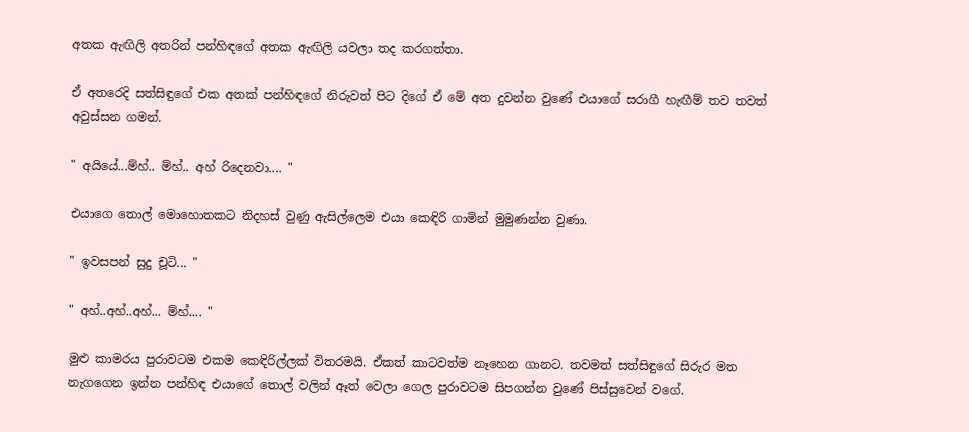අතක ඇඟිලි අතරින් පන්හිඳගේ අතක ඇඟිලි යවලා තද කරගත්තා.

ඒ අතරෙදි සත්සිඳුගේ එක අතක් පන්හිඳගේ නිරුවත් පිට දිගේ ඒ මේ අත දුවන්න වුණේ එයාගේ සරාගී හැඟීම් තව තවත් අවුස්සන ගමන්.

" අයියේ...ම්හ්.. ම්හ්.. අහ් රිදෙනවා.... "

එයාගෙ තොල් මොහොතකට නිදහස් වුණු ඇසිල්ලෙම එයා කෙඳිරි ගාමින් මුමුණන්න වුණා.

" ඉවසපන් සුදු චූටි... "

" අහ්..අහ්..අහ්... ම්හ්.... "

මුළු කාමරය පුරාවටම එකම කෙඳිරිල්ලක් විතරමයි. ඒකත් කාටවත්ම නෑහෙන ගානට. තවමත් සත්සිඳුගේ සිරුර මත නැගගෙන ඉන්න පන්හිඳ එයාගේ තොල් වලින් ඈත් වෙලා ගෙල පුරාවටම සිපගන්න වුණේ පිස්සුවෙන් වගේ.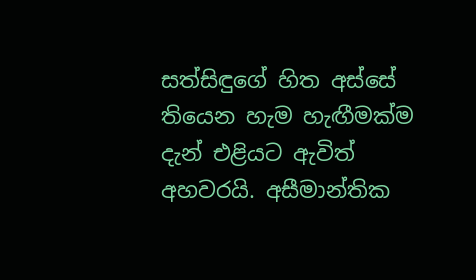සත්සිඳුගේ හිත අස්සේ තියෙන හැම හැඟීමක්ම දැන් එළියට ඇවිත් අහවරයි. අසීමාන්තික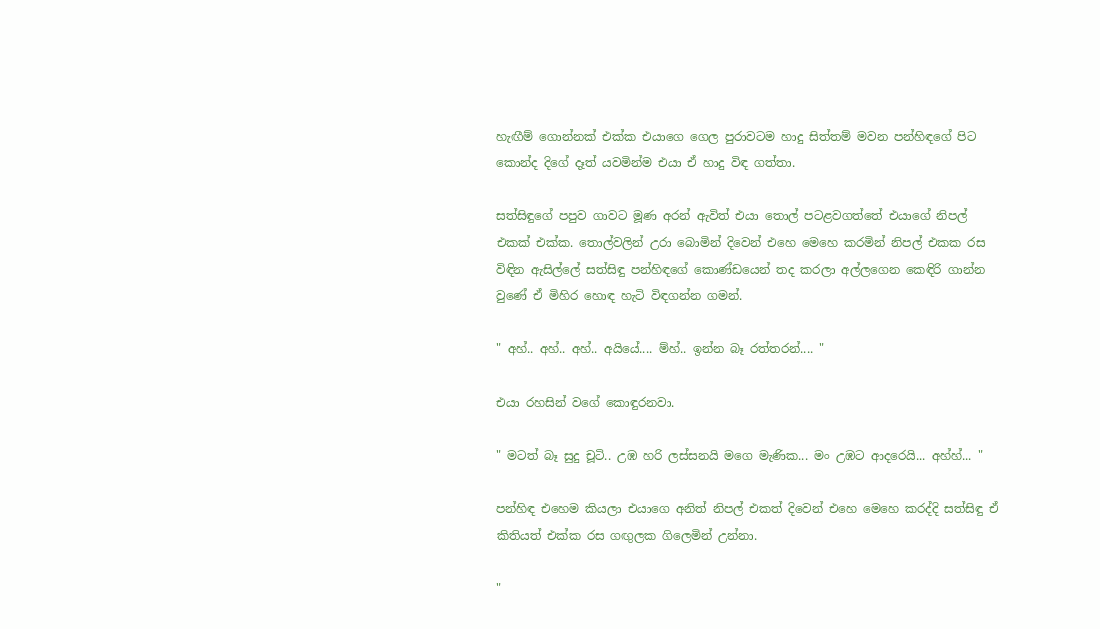හැඟීම් ගොන්නක් එක්ක එයාගෙ ගෙල පුරාවටම හාදු සිත්තම් මවන පන්හිඳගේ පිට කොන්ද දිගේ දෑත් යවමින්ම එයා ඒ හාදු විඳ ගත්තා.

සත්සිඳුගේ පපුව ගාවට මූණ අරන් ඇවිත් එයා තොල් පටළවගත්තේ එයාගේ නිපල් එකක් එක්ක. තොල්වලින් උරා බොමින් දිවෙන් එහෙ මෙහෙ කරමින් නිපල් එකක රස විඳින ඇසිල්ලේ සත්සිඳු පන්හිඳගේ කොණ්ඩයෙන් තද කරලා අල්ලගෙන කෙඳිරි ගාන්න වුණේ ඒ මිහිර හොඳ හැටි විඳගන්න ගමන්.

" අහ්.. අහ්.. අහ්.. අයියේ.... ම්හ්.. ඉන්න බෑ රත්තරන්.... "

එයා රහසින් වගේ කොඳුරනවා.

" මටත් බෑ සුදු චූටි.. උඹ හරි ලස්සනයි මගෙ මැණික... මං උඹට ආදරෙයි... අහ්හ්... "

පන්හිඳ එහෙම කියලා එයාගෙ අනිත් නිපල් එකත් දිවෙන් එහෙ මෙහෙ කරද්දි සත්සිඳු ඒ කිතියත් එක්ක රස ගඟුලක ගිලෙමින් උන්නා.

"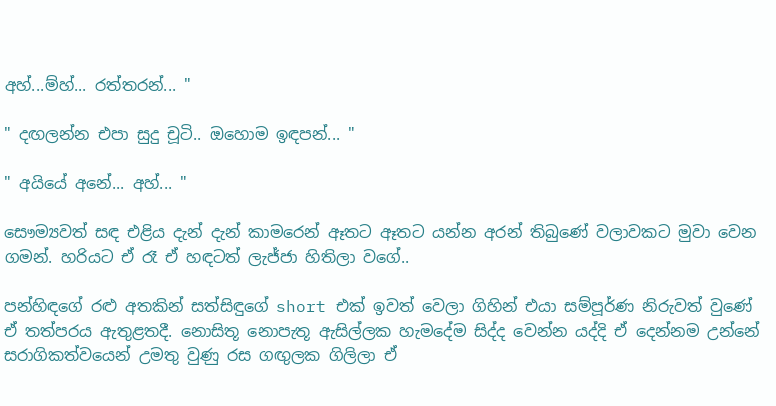අහ්...ම්හ්... රත්තරන්... "

" දඟලන්න එපා සුදු චූටි.. ඔහොම ඉඳපන්... "

" අයියේ අනේ... අහ්... "

සෞම්‍යවත් සඳ එළිය දැන් දැන් කාමරෙන් ඈතට ඈතට යන්න අරන් තිබුණේ වලාවකට මුවා වෙන ගමන්. හරියට ඒ රෑ ඒ හඳටත් ලැජ්ජා හිතිලා වගේ..

පන්හිඳගේ රළු අතකින් සත්සිඳුගේ short එක් ඉවත් වෙලා ගිහින් එයා සම්පූර්ණ නිරුවත් වුණේ ඒ තත්පරය ඇතුළතදී. නොසිතූ නොපැතූ ඇසිල්ලක හැමදේම සිද්ද වෙන්න යද්දි ඒ දෙන්නම උන්නේ සරාගිකත්වයෙන් උමතු වුණු රස ගඟුලක ගිලිලා ඒ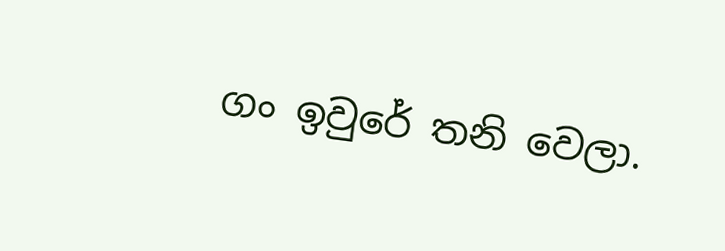ගං ඉවුරේ තනි වෙලා.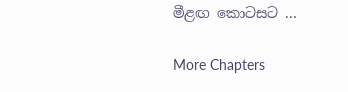මීළඟ කොටසට ...

More Chapters